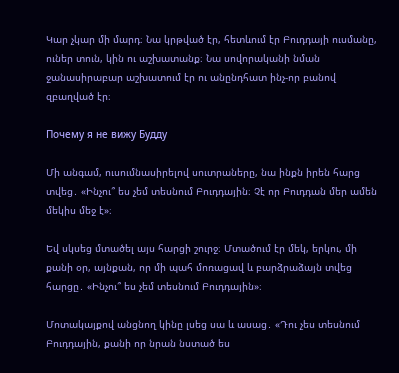Կար չկար մի մարդ։ Նա կրթված էր, հետևում էր Բուդդայի ուսմանը, ուներ տուն, կին ու աշխատանք։ Նա սովորականի նման ջանասիրաբար աշխատում էր ու անընդհատ ինչ-որ բանով զբաղված էր։

Почему я не вижу Будду

Մի անգամ, ուսումնասիրելով սուտրաները, նա ինքն իրեն հարց տվեց․ «Ինչու՞ ես չեմ տեսնում Բուդդային։ Չէ որ Բուդդան մեր ամեն մեկիս մեջ է»։

Եվ սկսեց մտածել այս հարցի շուրջ։ Մտածում էր մեկ, երկու, մի քանի օր, այնքան, որ մի պահ մոռացավ և բարձրաձայն տվեց հարցը․ «Ինչու՞ ես չեմ տեսնում Բուդդային»։

Մոտակայքով անցնող կինը լսեց սա և ասաց․ «Դու չես տեսնում Բուդդային, քանի որ նրան նստած ես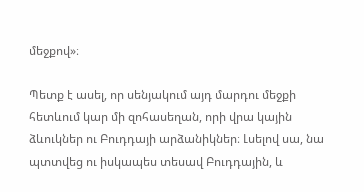մեջքով»։

Պետք է ասել, որ սենյակում այդ մարդու մեջքի հետևում կար մի զոհասեղան, որի վրա կային ձևուկներ ու Բուդդայի արձանիկներ։ Լսելով սա, նա պտտվեց ու իսկապես տեսավ Բուդդային, և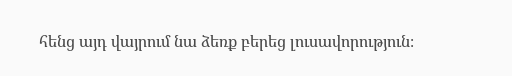հենց այդ վայրում նա ձեռք բերեց լուսավորություն։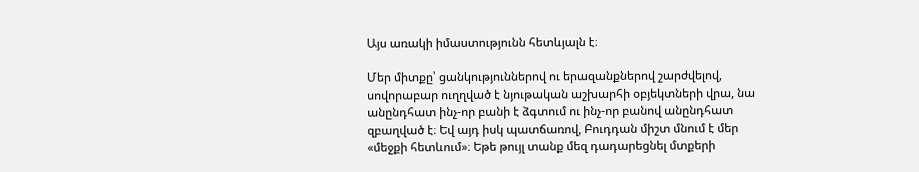Այս առակի իմաստությունն հետևյալն է։

Մեր միտքը՝ ցանկություններով ու երազանքներով շարժվելով, սովորաբար ուղղված է նյութական աշխարհի օբյեկտների վրա, նա անընդհատ ինչ-որ բանի է ձգտում ու ինչ-որ բանով անընդհատ զբաղված է։ Եվ այդ իսկ պատճառով, Բուդդան միշտ մնում է մեր «մեջքի հետևում»։ Եթե թույլ տանք մեզ դադարեցնել մտքերի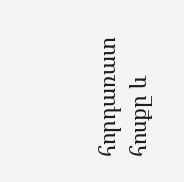հորդառատ հոսքը և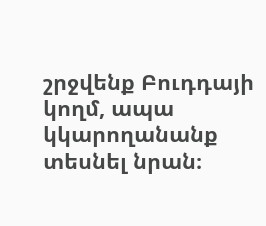շրջվենք Բուդդայի կողմ, ապա կկարողանանք տեսնել նրան։